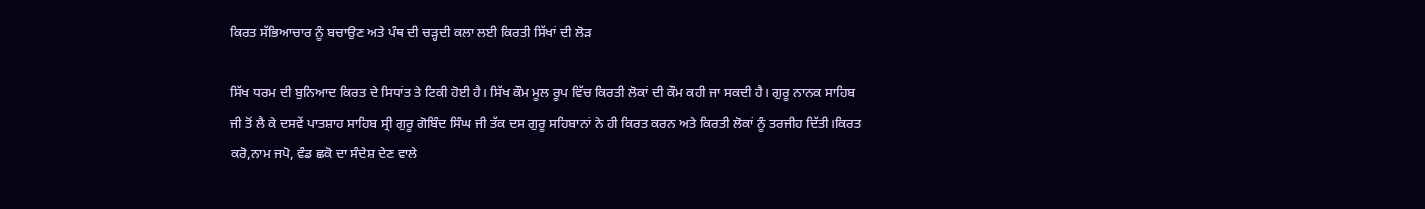ਕਿਰਤ ਸੱਭਿਆਚਾਰ ਨੂੰ ਬਚਾਉਣ ਅਤੇ ਪੰਥ ਦੀ ਚੜ੍ਹਦੀ ਕਲਾ ਲਈ ਕਿਰਤੀ ਸਿੱਖਾਂ ਦੀ ਲੋੜ

ਸਿੱਖ ਧਰਮ ਦੀ ਬੁਨਿਆਦ ਕਿਰਤ ਦੇ ਸਿਧਾਂਤ ਤੇ ਟਿਕੀ ਹੋਈ ਹੈ। ਸਿੱਖ ਕੌਮ ਮੂਲ ਰੂਪ ਵਿੱਚ ਕਿਰਤੀ ਲੋਕਾਂ ਦੀ ਕੌਮ ਕਹੀ ਜਾ ਸਕਦੀ ਹੈ। ਗੁਰੂ ਨਾਨਕ ਸਾਹਿਬ ਜੀ ਤੋਂ ਲੈ ਕੇ ਦਸਵੇਂ ਪਾਤਸ਼ਾਹ ਸਾਹਿਬ ਸ੍ਰੀ ਗੁਰੂ ਗੋਬਿੰਦ ਸਿੰਘ ਜੀ ਤੱਕ ਦਸ ਗੁਰੂ ਸਹਿਬਾਨਾਂ ਨੇ ਹੀ ਕਿਰਤ ਕਰਨ ਅਤੇ ਕਿਰਤੀ ਲੋਕਾਂ ਨੂੰ ਤਰਜੀਹ ਦਿੱਤੀ।ਕਿਰਤ ਕਰੋ,ਨਾਮ ਜਪੋ, ਵੰਡ ਛਕੋ ਦਾ ਸੰਦੇਸ਼ ਦੇਣ ਵਾਲੇ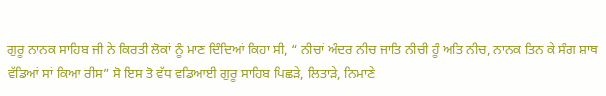ਗੁਰੂ ਨਾਨਕ ਸਾਹਿਬ ਜੀ ਨੇ ਕਿਰਤੀ ਲੋਕਾਂ ਨੂੰ ਮਾਣ ਦਿੰਦਿਆਂ ਕਿਹਾ ਸੀ, “ ਨੀਚਾਂ ਅੰਦਰ ਨੀਚ ਜਾਤਿ ਨੀਚੀ ਹੂੰ ਅਤਿ ਨੀਚ, ਨਾਨਕ ਤਿਨ ਕੇ ਸੰਗ ਸ਼ਾਥ ਵੱਡਿਆਂ ਸਾਂ ਕਿਆ ਰੀਸ” ਸੋ ਇਸ ਤੋ ਵੱਧ ਵਡਿਆਈ ਗੁਰੂ ਸਾਹਿਬ ਪਿਛੜੇ, ਲਿਤਾੜੇ, ਨਿਮਾਣੇ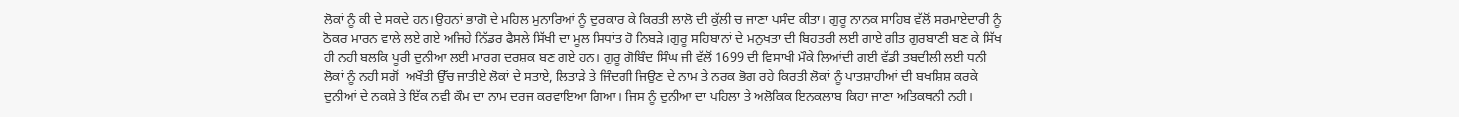ਲੋਕਾਂ ਨੂੰ ਕੀ ਦੇ ਸਕਦੇ ਹਨ।ਉਹਨਾਂ ਭਾਗੋ ਦੇ ਮਹਿਲ ਮੁਨਾਰਿਆਂ ਨੂੰ ਦੁਰਕਾਰ ਕੇ ਕਿਰਤੀ ਲਾਲੋ ਦੀ ਕੁੱਲੀ ਚ ਜਾਣਾ ਪਸੰਦ ਕੀਤਾ। ਗੁਰੂ ਨਾਨਕ ਸਾਹਿਬ ਵੱਲੋਂ ਸਰਮਾਏਦਾਰੀ ਨੂੰ ਠੋਕਰ ਮਾਰਨ ਵਾਲੇ ਲਏ ਗਏ ਅਜਿਹੇ ਨਿੱਡਰ ਫੈਸਲੇ ਸਿੱਖੀ ਦਾ ਮੂਲ ਸਿਧਾਂਤ ਹੋ ਨਿਬੜੇ।ਗੁਰੂ ਸਹਿਬਾਨਾਂ ਦੇ ਮਨੁਖਤਾ ਦੀ ਬਿਹਤਰੀ ਲਈ ਗਾਏ ਗੀਤ ਗੁਰਬਾਣੀ ਬਣ ਕੇ ਸਿੱਖ ਹੀ ਨਹੀ ਬਲਕਿ ਪੂਰੀ ਦੁਨੀਆ ਲਈ ਮਾਰਗ ਦਰਸ਼ਕ ਬਣ ਗਏ ਹਨ। ਗੁਰੂ ਗੋਬਿੰਦ ਸਿੰਘ ਜੀ ਵੱਲੋਂ 1699 ਦੀ ਵਿਸਾਖੀ ਮੌਕੇ ਲਿਆਂਦੀ ਗਈ ਵੱਡੀ ਤਬਦੀਲੀ ਲਈ ਧਨੀ ਲੋਕਾਂ ਨੂੰ ਨਹੀ ਸਗੋਂ  ਅਖੌਤੀ ਉੱਚ ਜਾਤੀਏ ਲੋਕਾਂ ਦੇ ਸਤਾਏ, ਲਿਤਾੜੇ ਤੇ ਜਿੰਦਗੀ ਜਿਉਣ ਦੇ ਨਾਮ ਤੇ ਨਰਕ ਭੋਗ ਰਹੇ ਕਿਰਤੀ ਲੋਕਾਂ ਨੂੰ ਪਾਤਸ਼ਾਹੀਆਂ ਦੀ ਬਖਸ਼ਿਸ਼ ਕਰਕੇ ਦੁਨੀਆਂ ਦੇ ਨਕਸ਼ੇ ਤੇ ਇੱਕ ਨਵੀ ਕੌਮ ਦਾ ਨਾਮ ਦਰਜ ਕਰਵਾਇਆ ਗਿਆ। ਜਿਸ ਨੂੰ ਦੁਨੀਆ ਦਾ ਪਹਿਲਾ ਤੇ ਅਲੋਕਿਕ ਇਨਕਲਾਬ ਕਿਹਾ ਜਾਣਾ ਅਤਿਕਥਨੀ ਨਹੀ।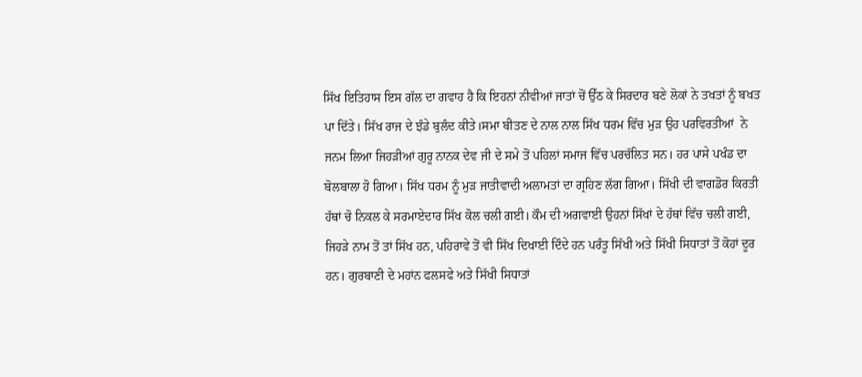ਸਿੱਖ ਇਤਿਹਾਸ ਇਸ ਗੱਲ ਦਾ ਗਵਾਹ ਹੈ ਕਿ ਇਹਨਾਂ ਨੀਵੀਆਂ ਜਾਤਾਂ ਚੋਂ ਉੱਠ ਕੇ ਸਿਰਦਾਰ ਬਣੇ ਲੋਕਾਂ ਨੇ ਤਖਤਾਂ ਨੂੰ ਬਖਤ ਪਾ ਦਿੱਤੇ। ਸਿੱਖ ਰਾਜ ਦੇ ਝੰਡੇ ਬੁਲੰਦ ਕੀਤੇ।ਸਮਾ ਬੀਤਣ ਦੇ ਨਾਲ ਨਾਲ ਸਿੱਖ ਧਰਮ ਵਿੱਚ ਮੁੜ ਉਹ ਪਰਵਿਰਤੀਆਂ  ਨੇ ਜਨਮ ਲਿਆ ਜਿਹੜੀਆਂ ਗੁਰੂ ਨਾਨਕ ਦੇਵ ਜੀ ਦੇ ਸਮੇ ਤੋਂ ਪਹਿਲਾਂ ਸਮਾਜ ਵਿੱਚ ਪਰਚੱਲਿਤ ਸਨ। ਹਰ ਪਾਸੇ ਪਖੰਡ ਦਾ ਬੋਲਬਾਲਾ ਹੋ ਗਿਆ। ਸਿੱਖ ਧਰਮ ਨੂੰ ਮੁੜ ਜਾਤੀਵਾਦੀ ਅਲਾਮਤਾਂ ਦਾ ਗ੍ਰਹਿਣ ਲੱਗ ਗਿਆ। ਸਿੱਖੀ ਦੀ ਵਾਗਡੋਰ ਕਿਰਤੀ ਹੱਥਾਂ ਚੋ ਨਿਕਲ ਕੇ ਸਰਮਾਏਦਾਰ ਸਿੱਖ ਕੋਲ ਚਲੀ ਗਈ। ਕੌਮ ਦੀ ਅਗਵਾਈ ਉਹਨਾਂ ਸਿੱਖਾਂ ਦੇ ਹੱਥਾਂ ਵਿੱਚ ਚਲੀ ਗਈ, ਜਿਹੜੇ ਨਾਮ ਤੋਂ ਤਾਂ ਸਿੱਖ ਹਨ, ਪਹਿਰਾਵੇ ਤੋਂ ਵੀ ਸਿੱਖ ਦਿਖਾਈ ਦਿੰਦੇ ਹਨ ਪਰੰਤੂ ਸਿੱਖੀ ਅਤੇ ਸਿੱਖੀ ਸਿਧਾਤਾਂ ਤੋਂ ਕੋਹਾਂ ਦੂਰ ਹਨ। ਗੁਰਬਾਣੀ ਦੇ ਮਹਾਂਨ ਫਲਸਫੇ ਅਤੇ ਸਿੱਖੀ ਸਿਧਾਤਾਂ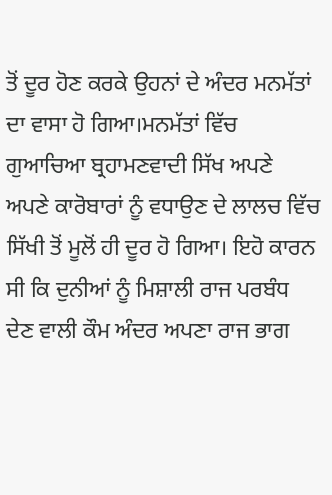ਤੋਂ ਦੂਰ ਹੋਣ ਕਰਕੇ ਉਹਨਾਂ ਦੇ ਅੰਦਰ ਮਨਮੱਤਾਂ ਦਾ ਵਾਸਾ ਹੋ ਗਿਆ।ਮਨਮੱਤਾਂ ਵਿੱਚ ਗੁਆਚਿਆ ਬ੍ਰਹਾਮਣਵਾਦੀ ਸਿੱਖ ਅਪਣੇ ਅਪਣੇ ਕਾਰੋਬਾਰਾਂ ਨੂੰ ਵਧਾਉਣ ਦੇ ਲਾਲਚ ਵਿੱਚ ਸਿੱਖੀ ਤੋਂ ਮੂਲੋਂ ਹੀ ਦੂਰ ਹੋ ਗਿਆ। ਇਹੋ ਕਾਰਨ ਸੀ ਕਿ ਦੁਨੀਆਂ ਨੂੰ ਮਿਸ਼ਾਲੀ ਰਾਜ ਪਰਬੰਧ ਦੇਣ ਵਾਲੀ ਕੌਮ ਅੰਦਰ ਅਪਣਾ ਰਾਜ ਭਾਗ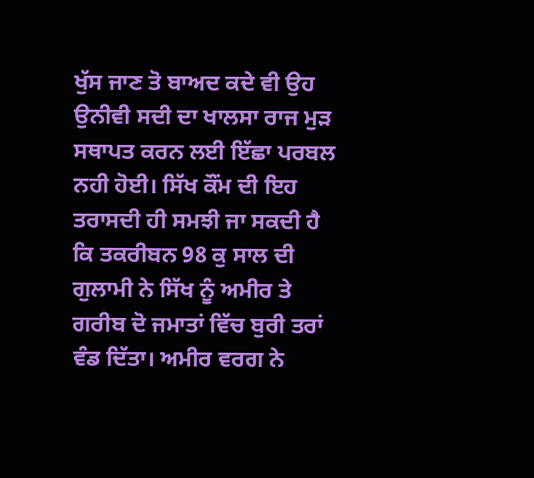ਖੁੱਸ ਜਾਣ ਤੋ ਬਾਅਦ ਕਦੇ ਵੀ ਉਹ ਉਨੀਵੀ ਸਦੀ ਦਾ ਖਾਲਸਾ ਰਾਜ ਮੁੜ ਸਥਾਪਤ ਕਰਨ ਲਈ ਇੱਛਾ ਪਰਬਲ  ਨਹੀ ਹੋਈ। ਸਿੱਖ ਕੌਂਮ ਦੀ ਇਹ ਤਰਾਸਦੀ ਹੀ ਸਮਝੀ ਜਾ ਸਕਦੀ ਹੈ ਕਿ ਤਕਰੀਬਨ 98 ਕੁ ਸਾਲ ਦੀ ਗੁਲਾਮੀ ਨੇ ਸਿੱਖ ਨੂੰ ਅਮੀਰ ਤੇ ਗਰੀਬ ਦੋ ਜਮਾਤਾਂ ਵਿੱਚ ਬੁਰੀ ਤਰਾਂ ਵੰਡ ਦਿੱਤਾ। ਅਮੀਰ ਵਰਗ ਨੇ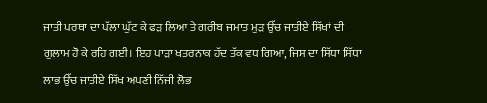ਜਾਤੀ ਪਰਥਾ ਦਾ ਪੱਲਾ ਘੁੱਟ ਕੇ ਫੜ ਲਿਆ ਤੇ ਗਰੀਬ ਜਮਾਤ ਮੁੜ ਉੱਚ ਜਾਤੀਏ ਸਿੱਖਾਂ ਦੀ ਗੁਲਾਮ ਹੋ ਕੇ ਰਹਿ ਗਈ। ਇਹ ਪਾੜਾ ਖਤਰਨਾਕ ਹੱਦ ਤੱਕ ਵਧ ਗਿਆ, ਜਿਸ ਦਾ ਸਿੱਧਾ ਸਿੱਧਾ ਲਾਭ ਉੱਚ ਜਾਤੀਏ ਸਿੱਖ ਅਪਣੀ ਨਿੱਜੀ ਲੋਭ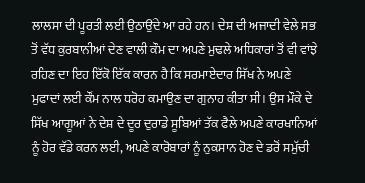ਲਾਲਸਾ ਦੀ ਪੂਰਤੀ ਲਈ ਉਠਾਉਂਦੇ ਆ ਰਹੇ ਹਨ। ਦੇਸ਼ ਦੀ ਅਜਾਦੀ ਵੇਲੇ ਸਭ ਤੋਂ ਵੱਧ ਕੁਰਬਾਨੀਆਂ ਦੇਣ ਵਾਲੀ ਕੌਮ ਦਾ ਅਪਣੇ ਮੁਢਲੇ ਅਧਿਕਾਰਾਂ ਤੋਂ ਵੀ ਵਾਂਝੇ ਰਹਿਣ ਦਾ ਇਹ ਇੱਕੋ ਇੱਕ ਕਾਰਨ ਹੈ ਕਿ ਸਰਮਾਏਦਾਰ ਸਿੱਖ ਨੇ ਅਪਣੇ ਮੁਫਾਦਾਂ ਲਈ ਕੌਂਮ ਨਾਲ ਧਰੋਹ ਕਮਾਉਣ ਦਾ ਗੁਨਾਹ ਕੀਤਾ ਸੀ। ਉਸ ਮੌਕੇ ਦੇ ਸਿੱਖ ਆਗੂਆਂ ਨੇ ਦੇਸ਼ ਦੇ ਦੂਰ ਦੁਰਾਡੇ ਸੂਬਿਆਂ ਤੱਕ ਫੈਲੇ ਅਪਣੇ ਕਾਰਖਾਨਿਆਂ ਨੂੰ ਹੋਰ ਵੱਡੇ ਕਰਨ ਲਈ, ਅਪਣੇ ਕਾਰੋਬਾਰਾਂ ਨੂੰ ਨੁਕਸਾਨ ਹੋਣ ਦੇ ਡਰੋਂ ਸਮੁੱਚੀ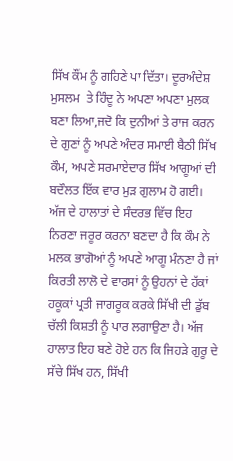ਸਿੱਖ ਕੌਂਮ ਨੂੰ ਗਹਿਣੇ ਪਾ ਦਿੱਤਾ। ਦੂਰਅੰਦੇਸ਼ ਮੁਸਲਮ  ਤੇ ਹਿੰਦੂ ਨੇ ਅਪਣਾ ਅਪਣਾ ਮੁਲਕ ਬਣਾ ਲਿਆ,ਜਦੋ ਕਿ ਦੁਨੀਆਂ ਤੇ ਰਾਜ ਕਰਨ ਦੇ ਗੁਣਾਂ ਨੂੰ ਅਪਣੇ ਅੰਦਰ ਸਮਾਈ ਬੈਠੀ ਸਿੱਖ ਕੌਮ, ਅਪਣੇ ਸਰਮਾਏਦਾਰ ਸਿੱਖ ਆਗੂਆਂ ਦੀ ਬਦੌਲਤ ਇੱਕ ਵਾਰ ਮੁੜ ਗੁਲਾਮ ਹੋ ਗਈ। ਅੱਜ ਦੇ ਹਾਲਾਤਾਂ ਦੇ ਸੰਦਰਭ ਵਿੱਚ ਇਹ ਨਿਰਣਾ ਜਰੂਰ ਕਰਨਾ ਬਣਦਾ ਹੈ ਕਿ ਕੌਮ ਨੇ ਮਲਕ ਭਾਗੋਆਂ ਨੂੰ ਅਪਣੇ ਆਗੂ ਮੰਨਣਾ ਹੈ ਜਾਂ ਕਿਰਤੀ ਲਾਲੋ ਦੇ ਵਾਰਸਾਂ ਨੂੰ ਉਹਨਾਂ ਦੇ ਹੱਕਾਂ ਹਕੂਕਾਂ ਪ੍ਰਤੀ ਜਾਗਰੂਕ ਕਰਕੇ ਸਿੱਖੀ ਦੀ ਡੁੱਬ ਚੱਲੀ ਕਿਸ਼ਤੀ ਨੂੰ ਪਾਰ ਲਗਾਉਣਾ ਹੈ। ਅੱਜ ਹਾਲਾਤ ਇਹ ਬਣੇ ਹੋਏ ਹਨ ਕਿ ਜਿਹੜੇ ਗੁਰੂ ਦੇ ਸੱਚੇ ਸਿੱਖ ਹਨ, ਸਿੱਖੀ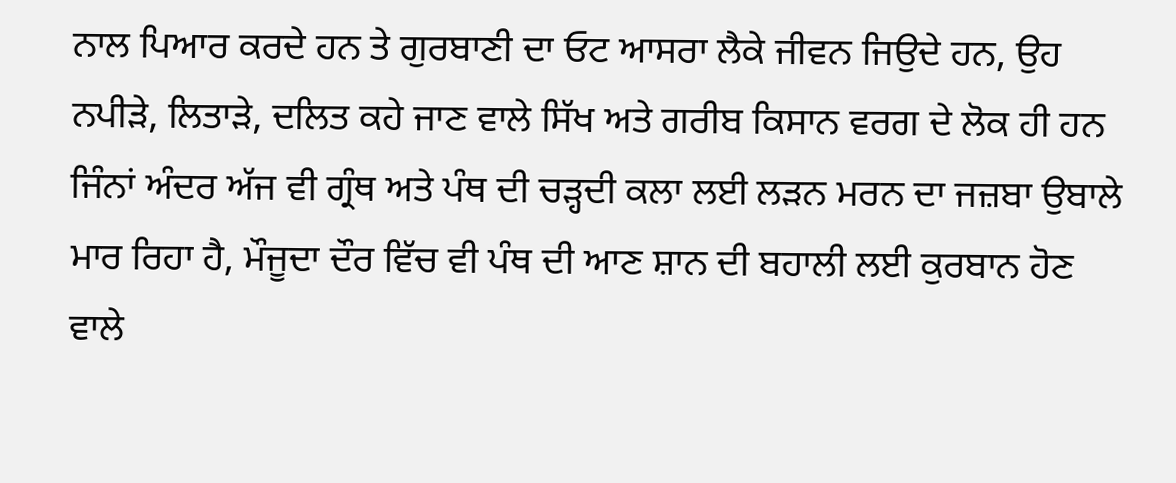ਨਾਲ ਪਿਆਰ ਕਰਦੇ ਹਨ ਤੇ ਗੁਰਬਾਣੀ ਦਾ ਓਟ ਆਸਰਾ ਲੈਕੇ ਜੀਵਨ ਜਿਉਦੇ ਹਨ, ਉਹ ਨਪੀੜੇ, ਲਿਤਾੜੇ, ਦਲਿਤ ਕਹੇ ਜਾਣ ਵਾਲੇ ਸਿੱਖ ਅਤੇ ਗਰੀਬ ਕਿਸਾਨ ਵਰਗ ਦੇ ਲੋਕ ਹੀ ਹਨ ਜਿੰਨਾਂ ਅੰਦਰ ਅੱਜ ਵੀ ਗ੍ਰੰਥ ਅਤੇ ਪੰਥ ਦੀ ਚੜ੍ਹਦੀ ਕਲਾ ਲਈ ਲੜਨ ਮਰਨ ਦਾ ਜਜ਼ਬਾ ਉਬਾਲੇ ਮਾਰ ਰਿਹਾ ਹੈ, ਮੌਜੂਦਾ ਦੌਰ ਵਿੱਚ ਵੀ ਪੰਥ ਦੀ ਆਣ ਸ਼ਾਨ ਦੀ ਬਹਾਲੀ ਲਈ ਕੁਰਬਾਨ ਹੋਣ ਵਾਲੇ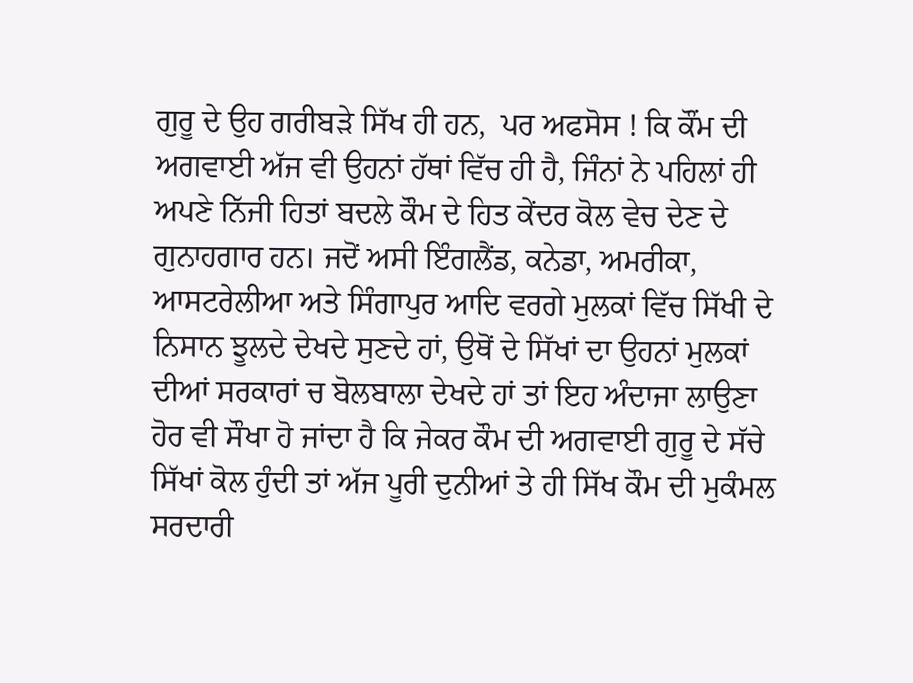ਗੁਰੂ ਦੇ ਉਹ ਗਰੀਬੜੇ ਸਿੱਖ ਹੀ ਹਨ,  ਪਰ ਅਫਸੋਸ ! ਕਿ ਕੌਂਮ ਦੀ ਅਗਵਾਈ ਅੱਜ ਵੀ ਉਹਨਾਂ ਹੱਥਾਂ ਵਿੱਚ ਹੀ ਹੈ, ਜਿੰਨਾਂ ਨੇ ਪਹਿਲਾਂ ਹੀ ਅਪਣੇ ਨਿੱਜੀ ਹਿਤਾਂ ਬਦਲੇ ਕੌਮ ਦੇ ਹਿਤ ਕੇਂਦਰ ਕੋਲ ਵੇਚ ਦੇਣ ਦੇ ਗੁਨਾਹਗਾਰ ਹਨ। ਜਦੋਂ ਅਸੀ ਇੰਗਲੈਂਡ, ਕਨੇਡਾ, ਅਮਰੀਕਾ, ਆਸਟਰੇਲੀਆ ਅਤੇ ਸਿੰਗਾਪੁਰ ਆਦਿ ਵਰਗੇ ਮੁਲਕਾਂ ਵਿੱਚ ਸਿੱਖੀ ਦੇ ਨਿਸਾਨ ਝੂਲਦੇ ਦੇਖਦੇ ਸੁਣਦੇ ਹਾਂ, ਉਥੋਂ ਦੇ ਸਿੱਖਾਂ ਦਾ ਉਹਨਾਂ ਮੁਲਕਾਂ ਦੀਆਂ ਸਰਕਾਰਾਂ ਚ ਬੋਲਬਾਲਾ ਦੇਖਦੇ ਹਾਂ ਤਾਂ ਇਹ ਅੰਦਾਜਾ ਲਾਉਣਾ ਹੋਰ ਵੀ ਸੌਖਾ ਹੋ ਜਾਂਦਾ ਹੈ ਕਿ ਜੇਕਰ ਕੌਮ ਦੀ ਅਗਵਾਈ ਗੁਰੂ ਦੇ ਸੱਚੇ ਸਿੱਖਾਂ ਕੋਲ ਹੁੰਦੀ ਤਾਂ ਅੱਜ ਪੂਰੀ ਦੁਨੀਆਂ ਤੇ ਹੀ ਸਿੱਖ ਕੌਮ ਦੀ ਮੁਕੰਮਲ ਸਰਦਾਰੀ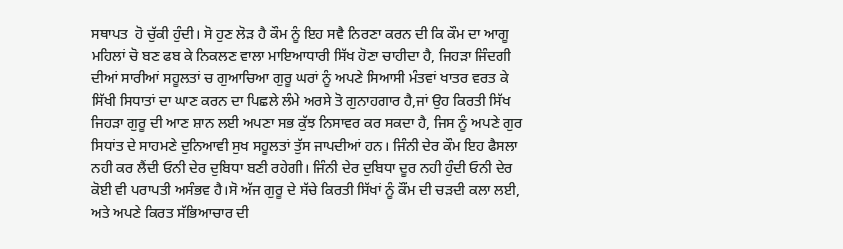ਸਥਾਪਤ  ਹੋ ਚੁੱਕੀ ਹੁੰਦੀ। ਸੋ ਹੁਣ ਲੋੜ ਹੈ ਕੌਮ ਨੂੰ ਇਹ ਸਵੈ ਨਿਰਣਾ ਕਰਨ ਦੀ ਕਿ ਕੌਮ ਦਾ ਆਗੂ ਮਹਿਲਾਂ ਚੋ ਬਣ ਫਬ ਕੇ ਨਿਕਲਣ ਵਾਲਾ ਮਾਇਆਧਾਰੀ ਸਿੱਖ ਹੋਣਾ ਚਾਹੀਦਾ ਹੈ, ਜਿਹੜਾ ਜਿੰਦਗੀ ਦੀਆਂ ਸਾਰੀਆਂ ਸਹੂਲਤਾਂ ਚ ਗੁਆਚਿਆ ਗੁਰੂ ਘਰਾਂ ਨੂੰ ਅਪਣੇ ਸਿਆਸੀ ਮੰਤਵਾਂ ਖਾਤਰ ਵਰਤ ਕੇ ਸਿੱਖੀ ਸਿਧਾਤਾਂ ਦਾ ਘਾਣ ਕਰਨ ਦਾ ਪਿਛਲੇ ਲੰਮੇ ਅਰਸੇ ਤੋ ਗੁਨਾਹਗਾਰ ਹੈ,ਜਾਂ ਉਹ ਕਿਰਤੀ ਸਿੱਖ ਜਿਹੜਾ ਗੁਰੂ ਦੀ ਆਣ ਸ਼ਾਨ ਲਈ ਅਪਣਾ ਸਭ ਕੁੱਝ ਨਿਸਾਵਰ ਕਰ ਸਕਦਾ ਹੈ, ਜਿਸ ਨੂੰ ਅਪਣੇ ਗੁਰ ਸਿਧਾਂਤ ਦੇ ਸਾਹਮਣੇ ਦੁਨਿਆਵੀ ਸੁਖ ਸਹੂਲਤਾਂ ਤੁੱਸ ਜਾਪਦੀਆਂ ਹਨ। ਜਿੰਨੀ ਦੇਰ ਕੌਮ ਇਹ ਫੈਸਲਾ ਨਹੀ ਕਰ ਲੈਂਦੀ ਓਨੀ ਦੇਰ ਦੁਬਿਧਾ ਬਣੀ ਰਹੇਗੀ। ਜਿੰਨੀ ਦੇਰ ਦੁਬਿਧਾ ਦੂਰ ਨਹੀ ਹੁੰਦੀ ਓਨੀ ਦੇਰ ਕੋਈ ਵੀ ਪਰਾਪਤੀ ਅਸੰਭਵ ਹੈ।ਸੋ ਅੱਜ ਗੁਰੂ ਦੇ ਸੱਚੇ ਕਿਰਤੀ ਸਿੱਖਾਂ ਨੂੰ ਕੌਂਮ ਦੀ ਚੜਦੀ ਕਲਾ ਲਈ, ਅਤੇ ਅਪਣੇ ਕਿਰਤ ਸੱਭਿਆਚਾਰ ਦੀ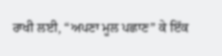ਰਾਖੀ ਲਈ, “ਅਪਣਾ ਮੂਲ ਪਛਾਣ” ਕੇ ਇੱਕ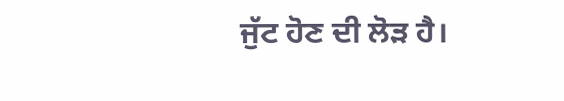ਜੁੱਟ ਹੋਣ ਦੀ ਲੋੜ ਹੈ।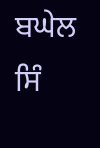ਬਘੇਲ ਸਿੰ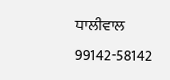ਧਾਲੀਵਾਲ
99142-58142